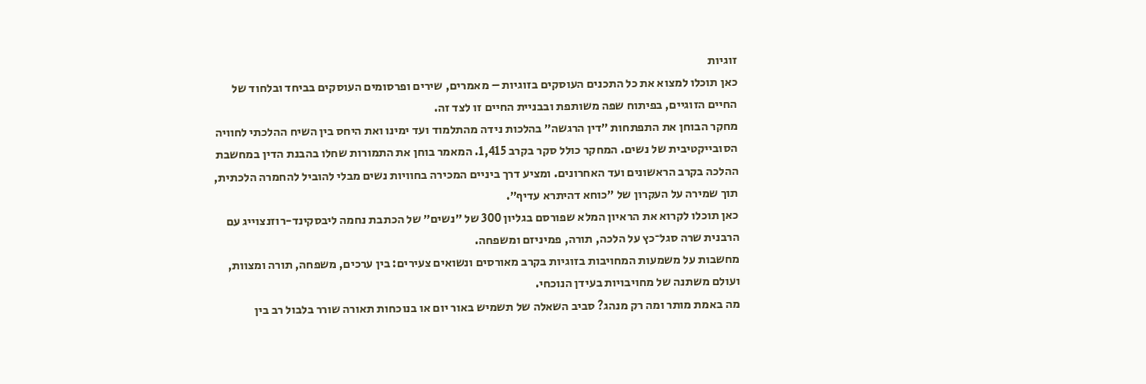זוגיות
כאן תוכלו למצוא את כל התכנים העוסקים בזוגיות – מאמרים, שירים ופרסומים העוסקים בביחד ובלחוד של החיים הזוגיים, בפיתוח שפה משותפת ובבניית החיים זו לצד זה.
מחקר הבוחן את התפתחות ״דין הרגשה״ בהלכות נידה מהתלמוד ועד ימינו ואת היחס בין השיח ההלכתי לחוויה הסובייקטיבית של נשים. המחקר כולל סקר בקרב 1,415. המאמר בוחן את התמורות שחלו בהבנת הדין במחשבת ההלכה בקרב הראשונים ועד האחרונים. ומציע דרך ביניים המכירה בחוויות נשים מבלי להוביל להחמרה הלכתית, תוך שמירה על העקרון של ״כוחא דהיתרא עדיף״.
כאן תוכלו לקרוא את הראיון המלא שפורסם בגליון 300 של ״נשים״ של הכתבת נחמה ליבסקינד-רוזנצוייג עם הרבנית שרה סגל־כץ על הלכה, תורה, פמיניזם ומשפחה.
מחשבות על משמעות המחויבות בזוגיות בקרב מאורסים ונשואים צעירים: בין ערכים, משפחה, תורה ומצוות, ועולם משתנה של מחויבויות בעידן הנוכחי.
מה באמת מותר ומה רק מנהג? סביב השאלה של תשמיש באור יום או בנוכחות תאורה שורר בלבול רב בין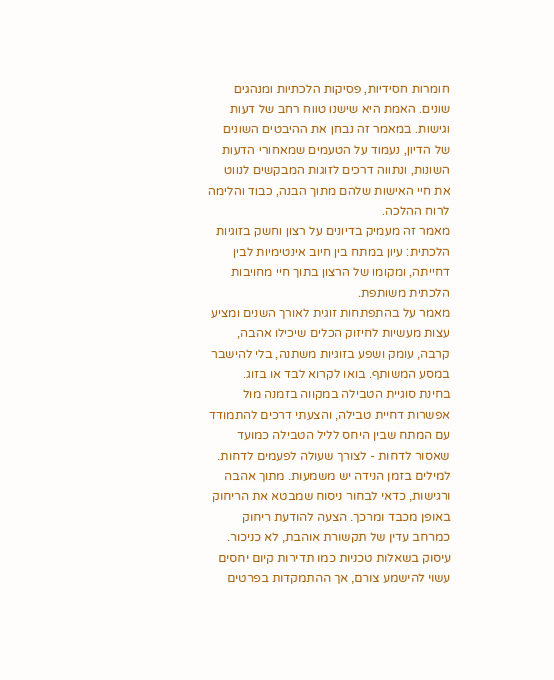חומרות חסידיות, פסיקות הלכתיות ומנהגים שונים. האמת היא שישנו טווח רחב של דעות וגישות. במאמר זה נבחן את ההיבטים השונים של הדיון, נעמוד על הטעמים שמאחורי הדעות השונות, ונתווה דרכים לזוגות המבקשים לנווט את חיי האישות שלהם מתוך הבנה, כבוד והלימה לרוח ההלכה.
מאמר זה מעמיק בדיונים על רצון וחשק בזוגיות הלכתית: עיון במתח בין חיוב אינטימיות לבין דחייתה, ומקומו של הרצון בתוך חיי מחויבות הלכתית משותפת.
מאמר על בהתפתחות זוגית לאורך השנים ומציע עצות מעשיות לחיזוק הכלים שיכילו אהבה, קרבה, עומק ושפע בזוגיות משתנה, בלי להישבר במסע המשותף. בואו לקרוא לבד או בזוג.
בחינת סוגיית הטבילה במקווה בזמנה מול אפשרות דחיית טבילה, והצעתי דרכים להתמודד עם המתח שבין היחס לליל הטבילה כמועד שאסור לדחות - לצורך שעולה לפעמים לדחות.
למילים בזמן הנידה יש משמעות. מתוך אהבה ורגישות, כדאי לבחור ניסוח שמבטא את הריחוק באופן מכבד ומרכך. הצעה להודעת ריחוק כמרחב עדין של תקשורת אוהבת, לא כניכור.
עיסוק בשאלות טכניות כמו תדירות קיום יחסים עשוי להישמע צורם, אך ההתמקדות בפרטים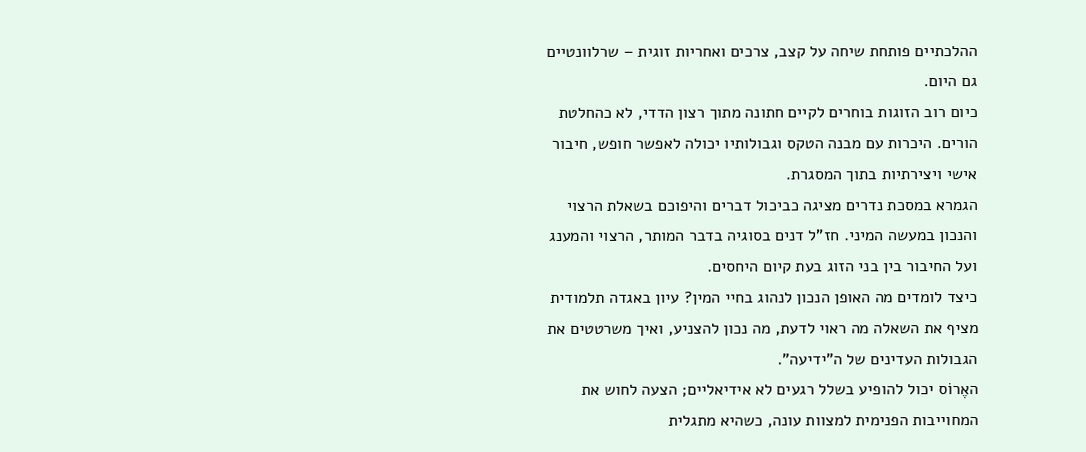ההלכתיים פותחת שיחה על קצב, צרכים ואחריות זוגית – שרלוונטיים גם היום.
כיום רוב הזוגות בוחרים לקיים חתונה מתוך רצון הדדי, לא כהחלטת הורים. היכרות עם מבנה הטקס וגבולותיו יכולה לאפשר חופש, חיבור אישי ויצירתיות בתוך המסגרת.
הגמרא במסכת נדרים מציגה כביכול דברים והיפוכם בשאלת הרצוי והנכון במעשה המיני. חז"ל דנים בסוגיה בדבר המותר, הרצוי והמענג ועל החיבור בין בני הזוג בעת קיום היחסים.
כיצד לומדים מה האופן הנכון לנהוג בחיי המין? עיון באגדה תלמודית מציף את השאלה מה ראוי לדעת, מה נכון להצניע, ואיך משרטטים את הגבולות העדינים של ה"ידיעה".
האֶרוֹס יכול להופיע בשלל רגעים לא אידיאליים; הצעה לחוש את המחוייבות הפנימית למצוות עונה, כשהיא מתגלית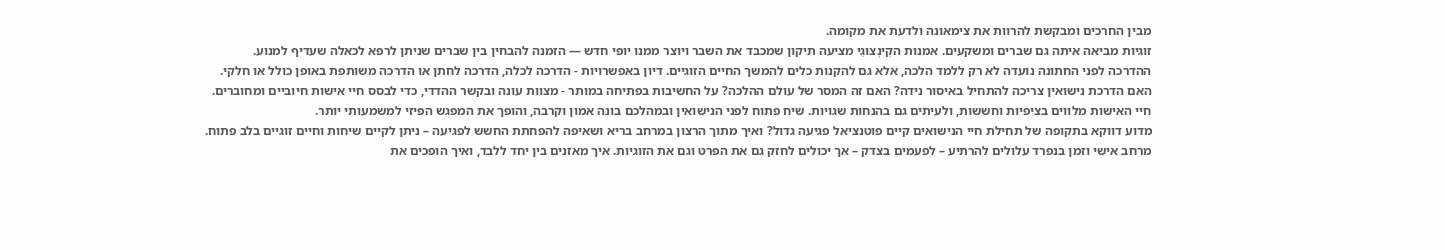מבין החרכים ומבקשת להרוות את צימאונה ולדעת את מקומה.
זוגיות מביאה איתה גם שברים ומשקעים. אמנות הקִינְצוּגִי מציעה תיקון שמכבד את השבר ויוצר ממנו יופי חדש — הזמנה להבחין בין שברים שניתן לרפא לכאלה שעדיף למנוע.
ההדרכה לפני החתונה נועדה לא רק ללמד הלכה, אלא גם להקנות כלים להמשך החיים הזוגיים. דיון באפשרויות - הדרכה לכלה, הדרכה לחתן או הדרכה משותפת באופן כולל או חלקי.
האם הדרכת נישואין צריכה להתחיל באיסור נידה? האם זה המסר של עולם ההלכה? על החשיבות בפתיחה במותר - מצוות עונה ובקשר ההדדי, כדי לבסס חיי אישות חיוביים ומחוברים.
חיי האישות מלווים בציפיות וחששות, ולעיתים גם בהנחות שגויות. שיח פתוח לפני הנישואין ובמהלכם בונה אמון וקרבה, והופך את המפגש הפיזי למשמעותי יותר.
מדוע דווקא בתקופה של תחילת חיי הנישואים קיים פוטנציאל פגיעה גדול? ואיך מתוך הרצון במרחב בריא ושאיפה להפחתת החשש לפגיעה – ניתן לקיים שיחות וחיים זוגיים בלב פתוח.
מרחב אישי וזמן בנפרד עלולים להרתיע – לפעמים בצדק – אך יכולים לחזק גם את הפרט וגם את הזוגיות. איך מאזנים בין יחד ללבד, ואיך הופכים את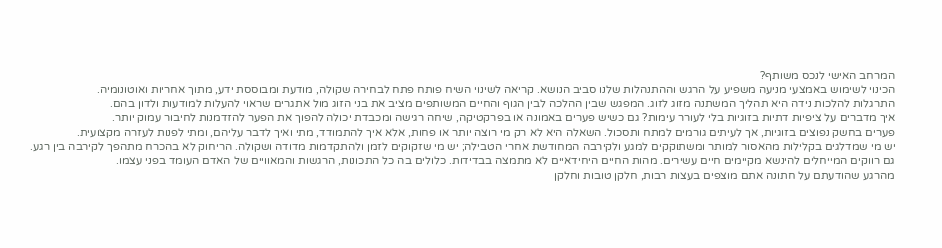המרחב האישי לנכס משותף?
הכינוי לשימוש באמצעי מניעה משפיע על הרגש וההתנהלות שלנו סביב הנושא. קריאה לשינוי השיח פותח פתח לבחירה שקולה, מודעת ומבוססת ידע, מתוך אחריות ואוטונומיה.
התרגלות להלכות נידה היא תהליך המשתנה מזוג לזוג. המפגש שבין ההלכה לבין הגוף והחיים המשותפים מציב את בני הזוג מול אתגרים שראוי להעלות למודעות ולדון בהם.
איך מדברים על ציפיות דתיות בזוגיות בלי לעורר עימות? גם כשיש פערים באמונה או בפרקטיקה, שיחה רגישה ומכבדת יכולה להפוך את הפער להזדמנות לחיבור עמוק יותר.
פערים בחשק נפוצים בזוגיות, אך לעיתים גורמים למתח ותסכול. השאלה היא לא רק מי רוצה יותר או פחות, אלא איך להתמודד, מתי ואיך לדבר עליהם, ומתי לפנות לעזרה מקצועית.
יש מי שמדלגים בקלילות מהאסור למותר ומשתוקקים למגע ולקירבה המחודשת אחרי הטבילה; יש מי שזקוקים לזמן ולהתקדמות מדודה ושקולה. הריחוק לא בהכרח מתהפך לקירבה בין רגע.
גם רווקים המייחלים להינשא מקיימים חיים עשירים. מהות החיים היחידאיים לא מתמצה בבדידות. כלולים בה כל התכונות, הרגשות והמאוויים של האדם העומד בפני עצמו.
מהרגע שהודעתם על חתונה אתם מוצפים בעצות רבות, חלקן טובות וחלקן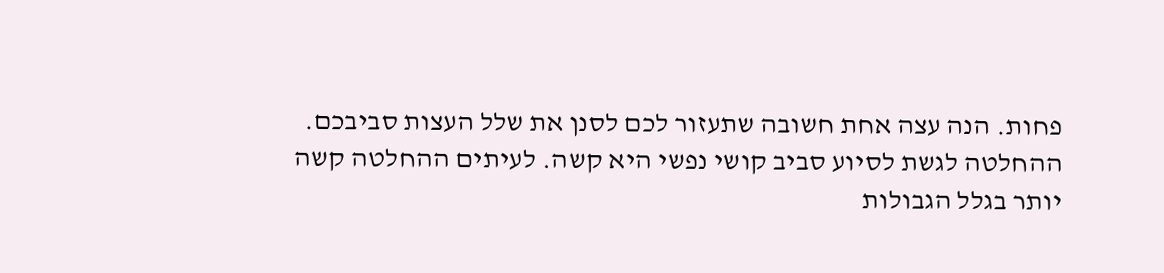פחות. הנה עצה אחת חשובה שתעזור לכם לסנן את שלל העצות סביבכם.
ההחלטה לגשת לסיוע סביב קושי נפשי היא קשה. לעיתים ההחלטה קשה יותר בגלל הגבולות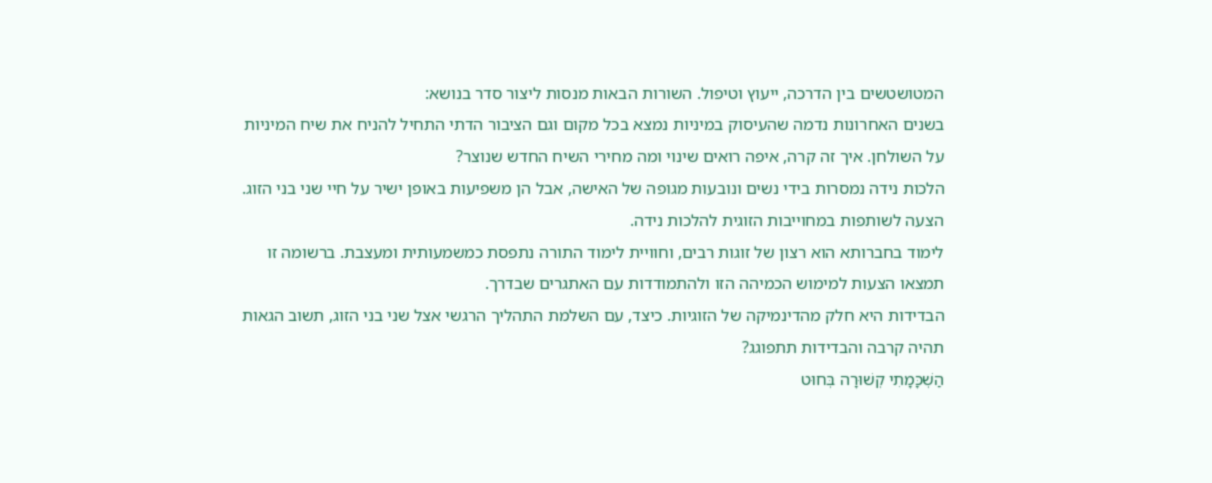המטושטשים בין הדרכה, ייעוץ וטיפול. השורות הבאות מנסות ליצור סדר בנושא:
בשנים האחרונות נדמה שהעיסוק במיניות נמצא בכל מקום וגם הציבור הדתי התחיל להניח את שיח המיניות על השולחן. איך זה קרה, איפה רואים שינוי ומה מחירי השיח החדש שנוצר?
הלכות נידה נמסרות בידי נשים ונובעות מגופה של האישה, אבל הן משפיעות באופן ישיר על חיי שני בני הזוג. הצעה לשותפות במחוייבות הזוגית להלכות נידה.
לימוד בחברותא הוא רצון של זוגות רבים, וחוויית לימוד התורה נתפסת כמשמעותית ומעצבת. ברשומה זו תמצאו הצעות למימוש הכמיהה הזו ולהתמודדות עם האתגרים שבדרך.
הבדידות היא חלק מהדינמיקה של הזוגיות. כיצד, עם השלמת התהליך הרגשי אצל שני בני הזוג, תשוב הגאות תהיה קרבה והבדידות תתפוגג?
הַשְׁכָּמָתִי קְשׁוּרָה בְּחוּט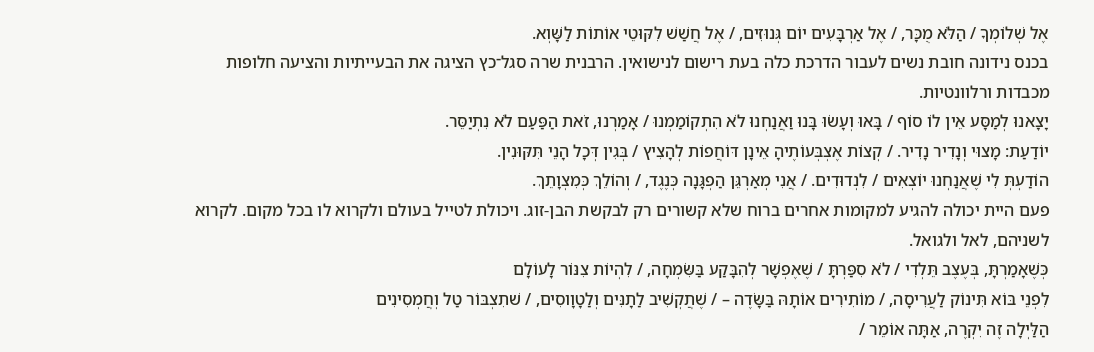אֶל שְׁלוֹמְךָ / הַלֹּא מֻכָּר, / אֶל אַרְבָּעִים יוֹם גְּנוּזִים, / אֶל חֲשַׁשׁ לִקּוּטֵי אוֹתוֹת לַשָּׁוְא.
בכנס נידונה חובת נשים לעבור הדרכת כלה בעת רישום לנישואין. הרבנית שרה סגל־כץ הציגה את הבעייתיות והציעה חלופות מכבדות ורלוונטיות.
יָצָאנוּ לְמַסָּע אֵין לוֹ סוֹף / בָּאוּ וְעָשׂוּ בָּנוּ וַאֲנַחְנוּ לֹא הִתְקוֹמַמְנוּ / אָמַרְנוּ, זֹאת הַפַּעַם לֹא נִתְיַסֵּר.
יוֹדַעַת: מָצוּי וְנָדִיר נָדִיר. / קְצוֹת אֶצְבְּעוֹתֶיהָ אֵינָן דּוֹחֲפוֹת לְהָצִיץ / בְּגִין דְּכָל הָנֵי תִּקּוּנִין.
הוֹדַעְתְּ לִי שֶׁאֲנַחְנוּ יוֹצְאִים / לִנְדוּדִים. / אֲנִי מְאַרְגֵּן הַפְגָּנָה כְּנֶגֶד, / וְהוֹלֵךְ כְּמִצְוָתֵךְ.
פעם היית יכולה להגיע למקומות אחרים ברוח שלא קשורים רק לבקשת הבן-זוג. ויכולת לטייל בעולם ולקרוא לו בכל מקום. לקרוא לשניהם, לאל ולגואל.
כְּשֶׁאָמַרְתָּ, בְּעֶצֶב תֵּלְדִי / לֹא סִפַּרְתָּ / שֶׁאֶפְשָׁר לְהִבָּקַע בַּשִּׂמְחָה, / לִהְיוֹת צִנּוֹר לָעוֹלָם
לִפְנֵי בּוֹא תִּינוֹק לַעֲרִיסָה, / מוֹתִירִים אוֹתָהּ בַּשָּׂדֶה – / שֶׁתֲקְשִׁיב לַתָנִּים וְלַטָוָוסִים, / שׁתִצְבּוֹר טַל וְחֲמְסִינִים
הַלַּיְלָה זֶה יִקְרֶה, אַתָּה אוֹמֵר /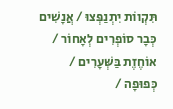תִּקְווֹת יִתְנַפְּצוּ / אֲנָשִׁים כְּבָר סוֹפְרִים לְאָחוֹר /
אוֹחֶזֶת בַּשְּׁעָרִים / כְּפוּפָה /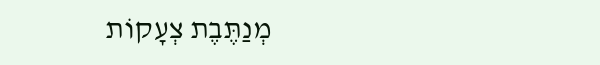מְנַתֶּבֶת צְעָקוֹת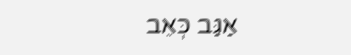אַגַּב כְּאֵב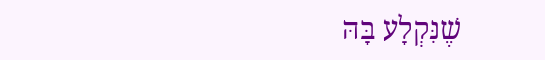שֶׁנִּקְלָע בָּהּ